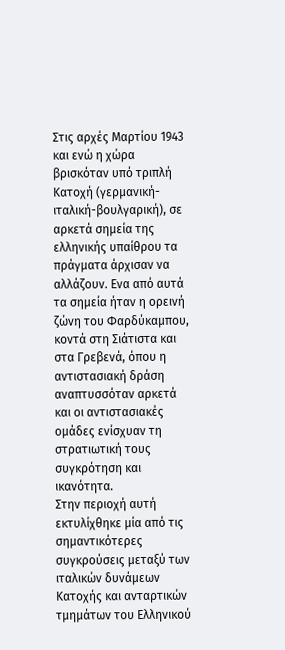Στις αρχές Μαρτίου 1943 και ενώ η χώρα βρισκόταν υπό τριπλή Κατοχή (γερμανική-ιταλική-βουλγαρική), σε αρκετά σημεία της ελληνικής υπαίθρου τα πράγματα άρχισαν να αλλάζουν. Eνα από αυτά τα σημεία ήταν η ορεινή ζώνη του Φαρδύκαμπου, κοντά στη Σιάτιστα και στα Γρεβενά, όπου η αντιστασιακή δράση αναπτυσσόταν αρκετά και οι αντιστασιακές ομάδες ενίσχυαν τη στρατιωτική τους συγκρότηση και ικανότητα.
Στην περιοχή αυτή εκτυλίχθηκε μία από τις σημαντικότερες συγκρούσεις μεταξύ των ιταλικών δυνάμεων Κατοχής και ανταρτικών τμημάτων του Ελληνικού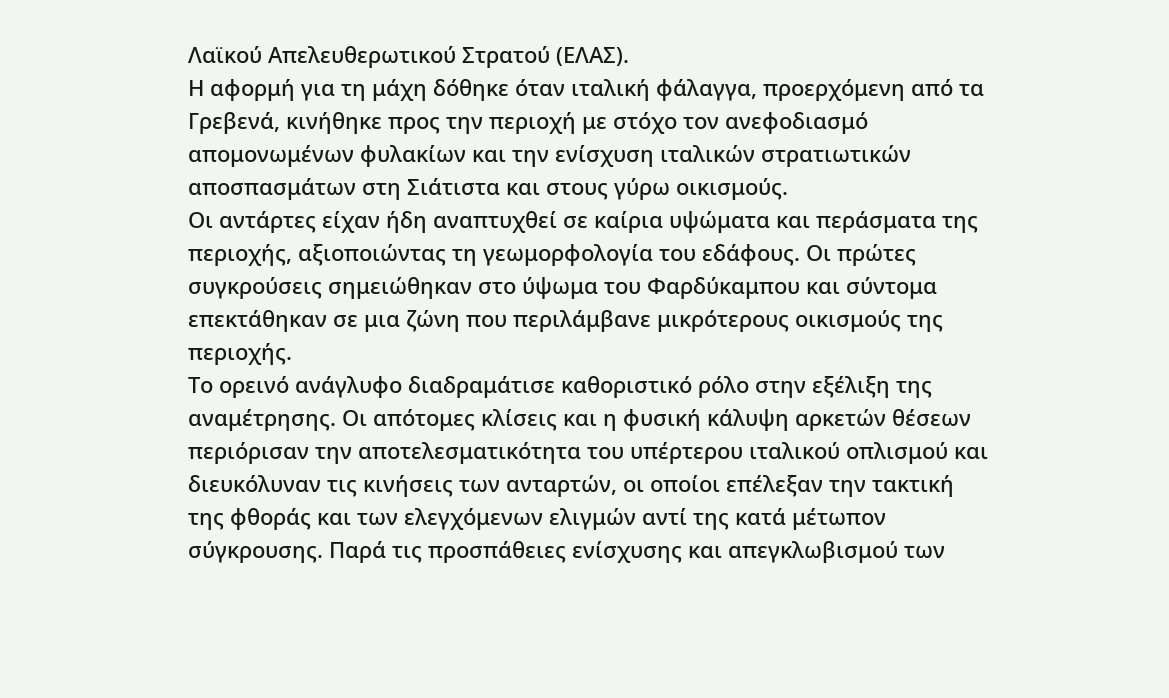Λαϊκού Απελευθερωτικού Στρατού (ΕΛΑΣ).
Η αφορμή για τη μάχη δόθηκε όταν ιταλική φάλαγγα, προερχόμενη από τα Γρεβενά, κινήθηκε προς την περιοχή με στόχο τον ανεφοδιασμό απομονωμένων φυλακίων και την ενίσχυση ιταλικών στρατιωτικών αποσπασμάτων στη Σιάτιστα και στους γύρω οικισμούς.
Οι αντάρτες είχαν ήδη αναπτυχθεί σε καίρια υψώματα και περάσματα της περιοχής, αξιοποιώντας τη γεωμορφολογία του εδάφους. Οι πρώτες συγκρούσεις σημειώθηκαν στο ύψωμα του Φαρδύκαμπου και σύντομα επεκτάθηκαν σε μια ζώνη που περιλάμβανε μικρότερους οικισμούς της περιοχής.
Το ορεινό ανάγλυφο διαδραμάτισε καθοριστικό ρόλο στην εξέλιξη της αναμέτρησης. Οι απότομες κλίσεις και η φυσική κάλυψη αρκετών θέσεων περιόρισαν την αποτελεσματικότητα του υπέρτερου ιταλικού οπλισμού και διευκόλυναν τις κινήσεις των ανταρτών, οι οποίοι επέλεξαν την τακτική της φθοράς και των ελεγχόμενων ελιγμών αντί της κατά μέτωπον σύγκρουσης. Παρά τις προσπάθειες ενίσχυσης και απεγκλωβισμού των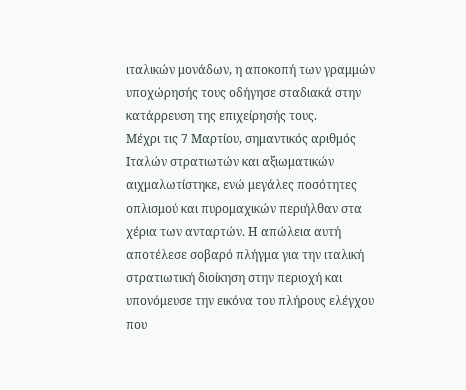ιταλικών μονάδων, η αποκοπή των γραμμών υποχώρησής τους οδήγησε σταδιακά στην κατάρρευση της επιχείρησής τους.
Μέχρι τις 7 Μαρτίου, σημαντικός αριθμός Ιταλών στρατιωτών και αξιωματικών αιχμαλωτίστηκε, ενώ μεγάλες ποσότητες οπλισμού και πυρομαχικών περιήλθαν στα χέρια των ανταρτών. Η απώλεια αυτή αποτέλεσε σοβαρό πλήγμα για την ιταλική στρατιωτική διοίκηση στην περιοχή και υπονόμευσε την εικόνα του πλήρους ελέγχου που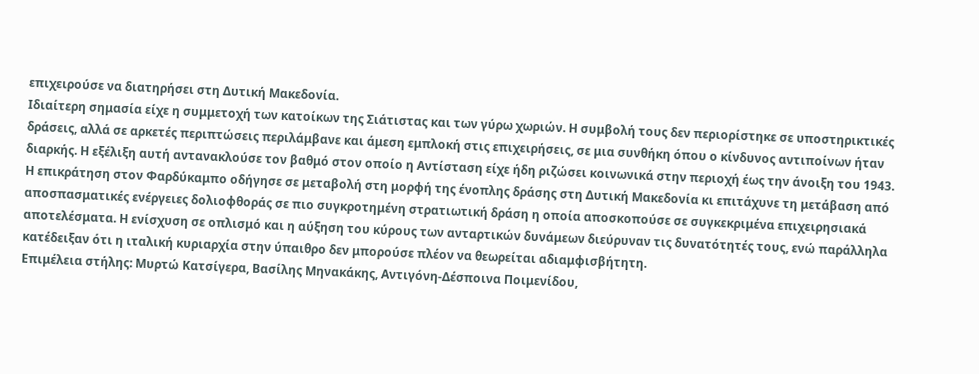επιχειρούσε να διατηρήσει στη Δυτική Μακεδονία.
Ιδιαίτερη σημασία είχε η συμμετοχή των κατοίκων της Σιάτιστας και των γύρω χωριών. Η συμβολή τους δεν περιορίστηκε σε υποστηρικτικές δράσεις, αλλά σε αρκετές περιπτώσεις περιλάμβανε και άμεση εμπλοκή στις επιχειρήσεις, σε μια συνθήκη όπου ο κίνδυνος αντιποίνων ήταν διαρκής. Η εξέλιξη αυτή αντανακλούσε τον βαθμό στον οποίο η Αντίσταση είχε ήδη ριζώσει κοινωνικά στην περιοχή έως την άνοιξη του 1943.
Η επικράτηση στον Φαρδύκαμπο οδήγησε σε μεταβολή στη μορφή της ένοπλης δράσης στη Δυτική Μακεδονία κι επιτάχυνε τη μετάβαση από αποσπασματικές ενέργειες δολιοφθοράς σε πιο συγκροτημένη στρατιωτική δράση η οποία αποσκοπούσε σε συγκεκριμένα επιχειρησιακά αποτελέσματα. Η ενίσχυση σε οπλισμό και η αύξηση του κύρους των ανταρτικών δυνάμεων διεύρυναν τις δυνατότητές τους, ενώ παράλληλα κατέδειξαν ότι η ιταλική κυριαρχία στην ύπαιθρο δεν μπορούσε πλέον να θεωρείται αδιαμφισβήτητη.
Επιμέλεια στήλης: Μυρτώ Κατσίγερα, Βασίλης Μηνακάκης, Αντιγόνη-Δέσποινα Ποιμενίδου,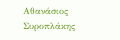Αθανάσιος Συροπλάκης